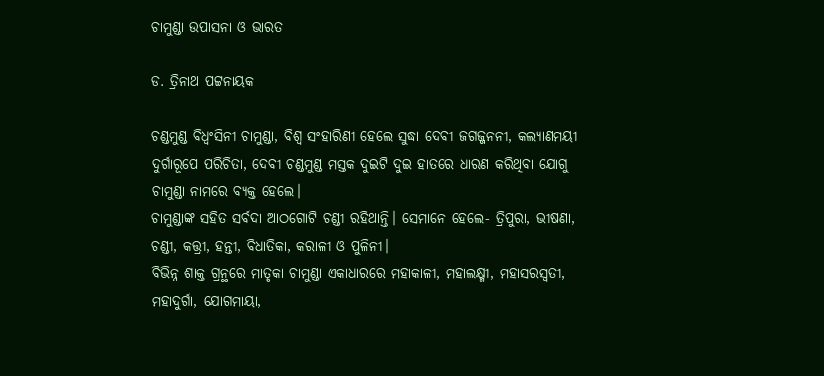ଚାମୁଣ୍ଡା ଉପାସନା ଓ ଭାରତ

ଡ. ତ୍ରିନାଥ ପଟ୍ଟନାୟକ

ଚଣ୍ଡମୁଣ୍ଡ ବିଧ୍ୱଂସିନୀ ଚାମୁଣ୍ଡା, ବିଶ୍ୱ ସଂହାରିଣୀ ହେଲେ ସୁଦ୍ଧା ଦେବୀ ଜଗଜ୍ଜନନୀ, କଲ୍ୟାଣମୟୀ ଦୁର୍ଗାରୂପେ ପରିଚିତା, ଦେବୀ ଚଣ୍ଡମୁଣ୍ଡ ମସ୍ତକ ଦୁଇଟି ଦୁଇ ହାତରେ ଧାରଣ କରିଥିବା ଯୋଗୁ ଚାମୁଣ୍ଡା ନାମରେ ବ୍ୟକ୍ତ ହେଲେ।
ଚାମୁଣ୍ଡାଙ୍କ ସହିତ ସର୍ବଦା ଆଠଗୋଟି ଚଣ୍ଡୀ ରହିଥାନ୍ତି। ସେମାନେ ହେଲେ- ତ୍ରିପୁରା, ଭୀଷଣା, ଚଣ୍ଡୀ, କତ୍ତ୍ରୀ, ହନ୍ତୀ, ବିଧାତିକା, କରାଳୀ ଓ ପୁଳିନୀ।
ବିଭିନ୍ନ ଶାକ୍ତ ଗ୍ରନ୍ଥରେ ମାତୃକା ଚାମୁଣ୍ଡା ଏକାଧାରରେ ମହାକାଳୀ, ମହାଲକ୍ଷ୍ମୀ, ମହାସରସ୍ବତୀ, ମହାଦୁର୍ଗା, ଯୋଗମାୟା,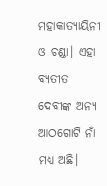ମହାକାତ୍ୟାୟିନୀ ଓ ଚଣ୍ଡା। ଏହା ବ୍ୟତୀତ ଦେବୀଙ୍କ ଅନ୍ୟ ଆଠଗୋଟି ନାଁ ମଧ୍ୟ ଅଛି।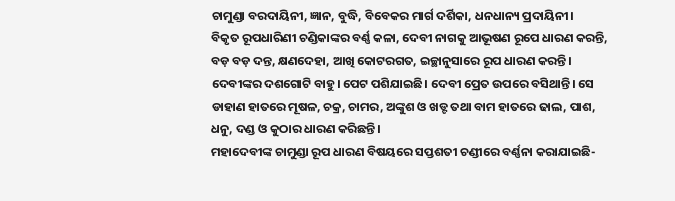ଚାମୁଣ୍ଡା ବରଦାୟିନୀ, ଜ୍ଞାନ, ବୁଦ୍ଧି, ବିବେକର ମାର୍ଗ ଦର୍ଶିକା, ଧନଧାନ୍ୟ ପ୍ରଦାୟିନୀ।
ବିକୃତ ରୂପଧାରିଣୀ ଚଣ୍ଡିକାଙ୍କର ବର୍ଣ୍ଣ କଳା, ଦେବୀ ନାଗକୁ ଆଭୂଷଣ ରୂପେ ଧାରଣ କରନ୍ତି, ବଡ଼ ବଡ଼ ଦନ୍ତ, କ୍ଷଣଦେହା, ଆଖି କୋଟରଗତ, ଇଚ୍ଛାନୁସାରେ ରୂପ ଧାରଣ କରନ୍ତି। ଦେବୀଙ୍କର ଦଶଗୋଟି ବାହୁ। ପେଟ ପଶିଯାଇଛି। ଦେବୀ ପ୍ରେତ ଉପରେ ବସିଥାନ୍ତି। ସେ ଡାହାଣ ହାତରେ ମୂଷଳ, ଚକ୍ର, ଚାମର, ଅଙ୍କୁଶ ଓ ଖଡ୍ଟ ତଥା ବାମ ହାତରେ ଢାଲ, ପାଶ, ଧନୁ, ଦଣ୍ଡ ଓ କୁଠାର ଧାରଣ କରିଛନ୍ତି।
ମହାଦେବୀଙ୍କ ଚାମୁଣ୍ଡା ରୂପ ଧାରଣ ବିଷୟରେ ସପ୍ତଶତୀ ଚଣ୍ଡୀରେ ବର୍ଣ୍ଣନା କରାଯାଇଛି-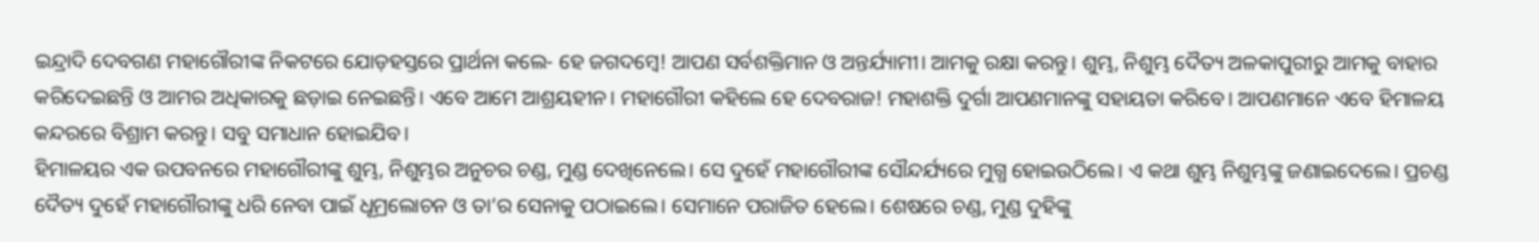ଇନ୍ଦ୍ରାଦି ଦେବଗଣ ମହାଗୌରୀଙ୍କ ନିକଟରେ ଯୋଡ଼ହସ୍ତରେ ପ୍ରାର୍ଥନା କଲେ- ହେ ଜଗଦମ୍ବେ! ଆପଣ ସର୍ବଶକ୍ତିମାନ ଓ ଅନ୍ତର୍ଯ୍ୟାମୀ। ଆମକୁ ରକ୍ଷା କରନ୍ତୁ। ଶୁମ୍ଭ, ନିଶୁମ୍ଭ ଦୈତ୍ୟ ଅଳକାପୁରୀରୁ ଆମକୁ ବାହାର କରିଦେଇଛନ୍ତି ଓ ଆମର ଅଧିକାରକୁ ଛଡ଼ାଇ ନେଇଛନ୍ତି। ଏବେ ଆମେ ଆଶ୍ରୟହୀନ। ମହାଗୌରୀ କହିଲେ ହେ ଦେବରାଜ! ମହାଶକ୍ତି ଦୁର୍ଗା ଆପଣମାନଙ୍କୁ ସହାୟତା କରିବେ। ଆପଣମାନେ ଏବେ ହିମାଳୟ କନ୍ଦରରେ ବିଶ୍ରାମ କରନ୍ତୁ। ସବୁ ସମାଧାନ ହୋଇଯିବ।
ହିମାଳୟର ଏକ ଉପବନରେ ମହାଗୌରୀଙ୍କୁ ଶୁମ୍ଭ, ନିଶୁମ୍ଭର ଅନୁଚର ଚଣ୍ଡ, ମୁଣ୍ଡ ଦେଖିନେଲେ। ସେ ଦୁହେଁ ମହାଗୌରୀଙ୍କ ସୌନ୍ଦର୍ଯ୍ୟରେ ମୁଗ୍ଧ ହୋଇଉଠିଲେ। ଏ କଥା ଶୁମ୍ଭ ନିଶୁମ୍ଭଙ୍କୁ ଜଣାଇଦେଲେ। ପ୍ରଚଣ୍ଡ ଦୈତ୍ୟ ଦୁହେଁ ମହାଗୌରୀଙ୍କୁ ଧରି ନେବା ପାଇଁ ଧୂମ୍ରଲୋଚନ ଓ ତା’ର ସେନାକୁ ପଠାଇଲେ। ସେମାନେ ପରାଜିତ ହେଲେ। ଶେଷରେ ଚଣ୍ଡ, ମୁଣ୍ଡ ଦୁହିଙ୍କୁ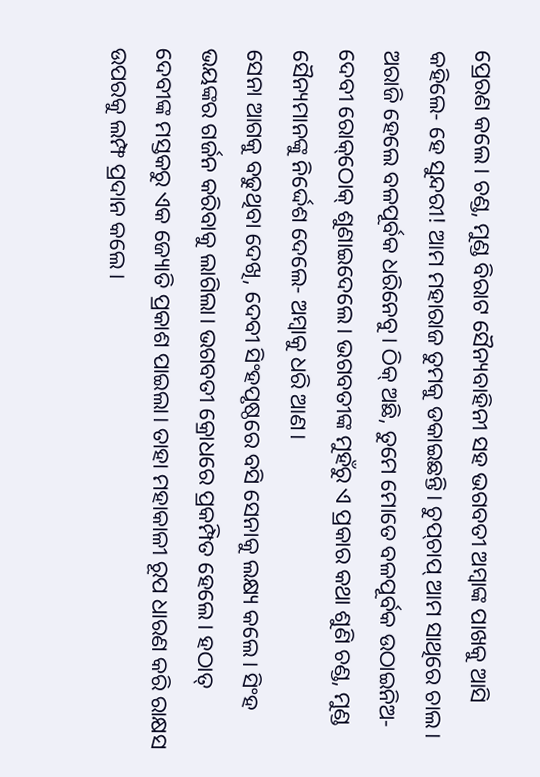ପ୍ରେରଣ କଲେ। ଚଣ୍ଡ, ମୁଣ୍ଡ ବିରାଟ ସୈନ୍ୟବାହିନୀ ସହ ଭଗବତୀ ଅମ୍ବାଙ୍କ ପାଖକୁ ଆସି କହିଲେ- ହେ ସୁନ୍ଦରୀ! ଆମ ମହାରାଜ ତୁମକୁ ଡକାଇଛନ୍ତି। ଚୁପ୍‌ଚାପ୍‌ ଆମ ସାଥିରେ ଚାଲ। ଅରାଜି ହେଲେ ବଳପୂର୍ବକ ଧରିନେବୁ। ଠିକ୍‌ ଅଛି, ତୁମେ ମୋତେ ବଳପୂର୍ବକ ଉଠାଇନିଅ- ଦେବୀ ରୋକ୍‌ଠୋକ୍‌ ଶୁଣାଇଦେଲେ। ଭଗବତୀଙ୍କ ମୁହଁରୁ ଏ ପ୍ରକାର କଥା ଶୁଣି ଚଣ୍ଡ, ମୁଣ୍ଡ ସୈନ୍ୟମାନଙ୍କୁ ନିର୍ଦ୍ଦେଶ ଦେଲେ- ଅମ୍ବାକୁ ଧରି ଆଣ।
ସେନା ଆଗକୁ ବଢୁଥିବା ଦେଖି, ଦେବୀ ସିଂହପୃଷ୍ଠରେ ବସି ସେନାକୁ ଲକ୍ଷ୍ୟ କଲେ। ସିଂହ ଭୟଙ୍କର ଗର୍ଜନ କରିବାକୁ ଲାଗିଲା। ଭଗବତୀ କ୍ରୋଧରେ ପ୍ରକମ୍ପିତ ହେଲେ। ହଠାତ୍‌ ଦେବୀଙ୍କ ମସ୍ତକରୁ ଏକ ଜ୍ୟୋତି ପ୍ରକାଶ ପାଇଲା। ତାହା ମହାକାଳୀ ରୂପ ଧାରଣ କରି ରାକ୍ଷସ ଉପରକୁ ଲମ୍ଫ ପ୍ରଦାନ କଲେ।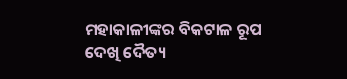ମହାକାଳୀଙ୍କର ବିକଟାଳ ରୂପ ଦେଖି ଦୈତ୍ୟ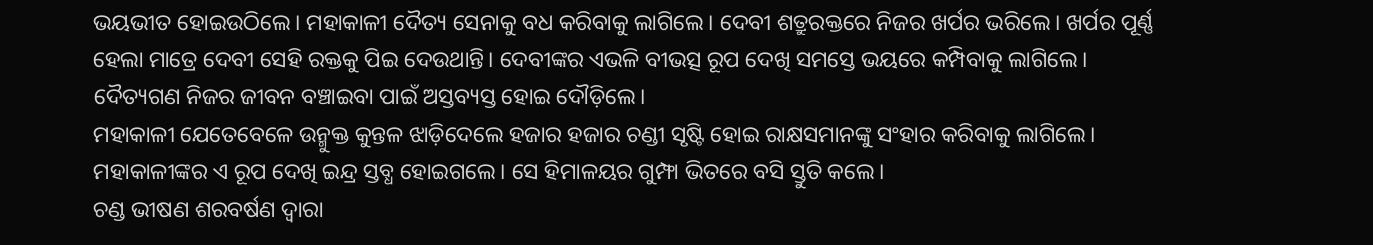ଭୟଭୀତ ହୋଇଉଠିଲେ। ମହାକାଳୀ ଦୈତ୍ୟ ସେନାକୁ ବଧ କରିବାକୁ ଲାଗିଲେ। ଦେବୀ ଶତ୍ରୁରକ୍ତରେ ନିଜର ଖର୍ପର ଭରିଲେ। ଖର୍ପର ପୂର୍ଣ୍ଣ ହେଲା ମାତ୍ରେ ଦେବୀ ସେହି ରକ୍ତକୁ ପିଇ ଦେଉଥାନ୍ତି। ଦେବୀଙ୍କର ଏଭଳି ବୀଭତ୍ସ ରୂପ ଦେଖି ସମସ୍ତେ ଭୟରେ କମ୍ପିବାକୁ ଲାଗିଲେ। ଦୈତ୍ୟଗଣ ନିଜର ଜୀବନ ବଞ୍ଚାଇବା ପାଇଁ ଅସ୍ତବ୍ୟସ୍ତ ହୋଇ ଦୌଡ଼ିଲେ।
ମହାକାଳୀ ଯେତେବେଳେ ଉନ୍ମୁକ୍ତ କୁନ୍ତଳ ଝାଡ଼ିଦେଲେ ହଜାର ହଜାର ଚଣ୍ଡୀ ସୃଷ୍ଟି ହୋଇ ରାକ୍ଷସମାନଙ୍କୁ ସଂହାର କରିବାକୁ ଲାଗିଲେ। ମହାକାଳୀଙ୍କର ଏ ରୂପ ଦେଖି ଇନ୍ଦ୍ର ସ୍ତବ୍ଧ ହୋଇଗଲେ। ସେ ହିମାଳୟର ଗୁମ୍ଫା ଭିତରେ ବସି ସ୍ତୁତି କଲେ।
ଚଣ୍ଡ ଭୀଷଣ ଶରବର୍ଷଣ ଦ୍ୱାରା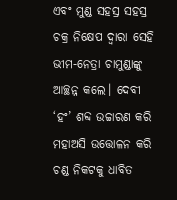ଏବଂ ମୁଣ୍ଡ ସହସ୍ର ସହସ୍ର ଚକ୍ର ନିକ୍ଷେପ ଦ୍ୱାରା ସେହି ଭୀମ-ନେତ୍ରା ଚାମୁଣ୍ଡାଙ୍କୁ ଆଚ୍ଛନ୍ନ କଲେ। ଦେବୀ ‘ହଂ’ ଶବ୍ଦ ଉଚ୍ଚାରଣ କରି ମହାଅସି ଉତ୍ତୋଳନ କରି ଚଣ୍ଡ ନିକଟକୁ ଧାବିତ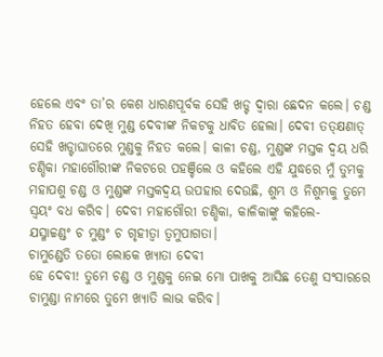ହେଲେ ଏବଂ ତା’ର କେଶ ଧାରଣପୂର୍ବକ ସେହି ଖଡ୍ଟ ଦ୍ୱାରା ଛେଦନ କଲେ। ଚଣ୍ଡ ନିହତ ହେବା ଦେଖି ମୁଣ୍ଡ ଦେବୀଙ୍କ ନିକଟକୁ ଧାବିତ ହେଲା। ଦେବୀ ତତ୍‌କ୍ଷଣାତ୍‌ ସେହି ଖଡ୍ଟାଘାତରେ ମୁଣ୍ଡକୁ ନିହତ କଲେ। କାଳୀ ଚଣ୍ଡ, ମୁଣ୍ଡଙ୍କ ମସ୍ତକ ଦ୍ୱୟ ଧରି ଚଣ୍ଡିକା ମହାଗୌରୀଙ୍କ ନିକଟରେ ପହଞ୍ଚିଲେ ଓ କହିଲେ ଏହି ଯୁଦ୍ଧରେ ମୁଁ ତୁମକୁ ମହାପଶୁ ଚଣ୍ଡ ଓ ମୁଣ୍ଡଙ୍କ ମସ୍ତକଦ୍ୱୟ ଉପହାର ଦେଉଛି, ଶୁମ୍ଭ ଓ ନିଶୁମ୍ଭକୁ ତୁମେ ସ୍ବୟଂ ବଧ କରିବ। ଦେବୀ ମହାଗୌରୀ ଚଣ୍ଡିକା, କାଳିକାଙ୍କୁ କହିଲେ-
ଯସ୍ମାଚ୍ଚଣ୍ଡଂ ଚ ମୁଣ୍ଡଂ ଚ ଗୃହୀତ୍ୱା ତ୍ୱମୁପାଗତା।
ଚାମୁଣ୍ଡେତି ତତୋ ଲୋକେ ଖ୍ୟାତା ଦେବୀ
ହେ ଦେବୀ! ତୁମେ ଚଣ୍ଡ ଓ ମୁଣ୍ଡକୁ ନେଇ ମୋ ପାଖକୁ ଆସିଛ ତେଣୁ ସଂସାରରେ ଚାମୁଣ୍ଡା ନାମରେ ତୁମେ ଖ୍ୟାତି ଲାଭ କରିବ।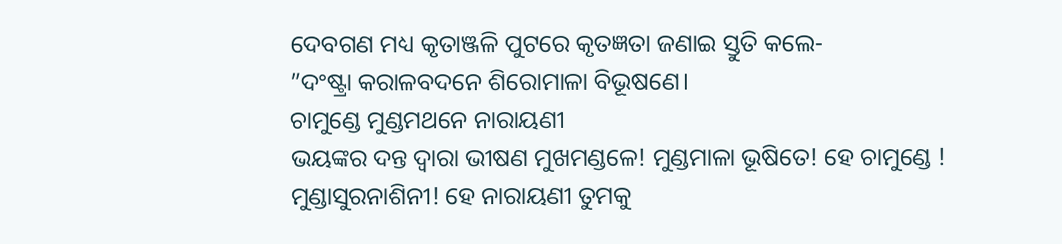ଦେବଗଣ ମଧ୍ୟ କୃତାଞ୍ଜଳି ପୁଟରେ କୃତଜ୍ଞତା ଜଣାଇ ସ୍ତୁତି କଲେ-
”ଦଂଷ୍ଟ୍ରା କରାଳବଦନେ ଶିରୋମାଳା ବିଭୂଷଣେ।
ଚାମୁଣ୍ଡେ ମୁଣ୍ଡମଥନେ ନାରାୟଣୀ
ଭୟଙ୍କର ଦନ୍ତ ଦ୍ୱାରା ଭୀଷଣ ମୁଖମଣ୍ଡଳେ! ମୁଣ୍ଡମାଳା ଭୂଷିତେ! ହେ ଚାମୁଣ୍ଡେ ! ମୁଣ୍ଡାସୁରନାଶିନୀ! ହେ ନାରାୟଣୀ ତୁମକୁ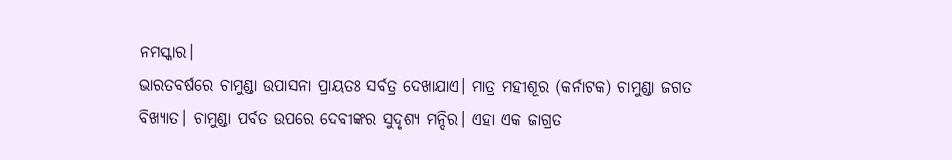ନମସ୍କାର।
ଭାରତବର୍ଷରେ ଚାମୁଣ୍ଡା ଉପାସନା ପ୍ରାୟତଃ ସର୍ବତ୍ର ଦେଖାଯାଏ। ମାତ୍ର ମହୀଶୂର (କର୍ନାଟକ) ଚାମୁଣ୍ଡା ଜଗତ ବିଖ୍ୟାତ। ଚାମୁଣ୍ଡା ପର୍ବତ ଉପରେ ଦେବୀଙ୍କର ସୁଦୃଶ୍ୟ ମନ୍ଦିର। ଏହା ଏକ ଜାଗ୍ରତ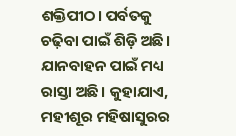ଶକ୍ତିପୀଠ। ପର୍ବତକୁ ଚଢ଼ିବା ପାଇଁ ଶିଡ଼ି ଅଛି। ଯାନବାହନ ପାଇଁ ମଧ୍ୟ ରାସ୍ତା ଅଛି। କୁହାଯାଏ, ମହୀଶୂର ମହିଷାସୁରର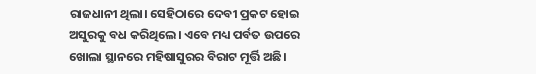ରାଜଧାନୀ ଥିଲା। ସେହିଠାରେ ଦେବୀ ପ୍ରକଟ ହୋଇ ଅସୁରକୁ ବଧ କରିଥିଲେ। ଏବେ ମଧ୍ୟ ପର୍ବତ ଉପରେ ଖୋଲା ସ୍ଥାନରେ ମହିଷାସୁରର ବିରାଟ ମୂର୍ତ୍ତି ଅଛି।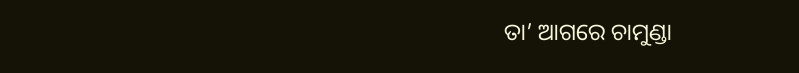ତା’ ଆଗରେ ଚାମୁଣ୍ଡା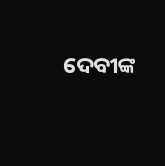ଦେବୀଙ୍କ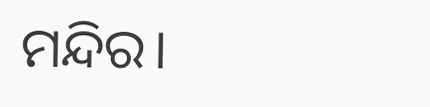ମନ୍ଦିର।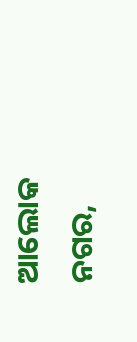ଆଲୋକ ନଗର,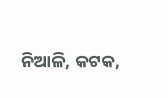ନିଆଳି, କଟକ,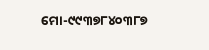ମୋ-୯୯୩୭୮୪୦୩୮୭